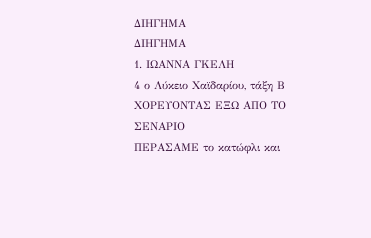ΔΙΗΓΗΜΑ
ΔΙΗΓΗΜΑ
1. ΙΩΑΝΝΑ ΓΚΕΛΗ
4 ο Λύκειο Χαϊδαρίου, τάξη Β
ΧΟΡΕΥΟΝΤΑΣ ΕΞΩ ΑΠΟ ΤΟ ΣΕΝΑΡΙΟ
ΠΕΡΑΣΑΜΕ το κατώφλι και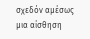σχεδόν αμέσως μια αίσθηση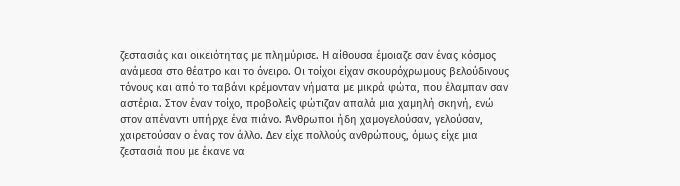ζεστασιάς και οικειότητας με πλημύρισε. Η αίθουσα έμοιαζε σαν ένας κόσμος ανάμεσα στο θέατρο και το όνειρο. Οι τοίχοι είχαν σκουρόχρωμους βελούδινους τόνους και από το ταβάνι κρέμονταν νήματα με μικρά φώτα, που έλαμπαν σαν αστέρια. Στον έναν τοίχο, προβολείς φώτιζαν απαλά μια χαμηλή σκηνή, ενώ στον απέναντι υπήρχε ένα πιάνο. Άνθρωποι ήδη χαμογελούσαν, γελούσαν, χαιρετούσαν ο ένας τον άλλο. Δεν είχε πολλούς ανθρώπους, όμως είχε μια ζεστασιά που με έκανε να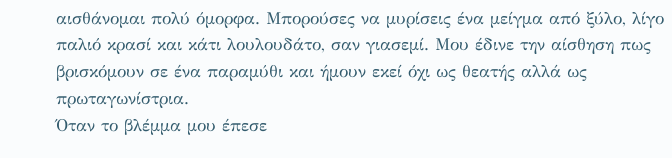αισθάνομαι πολύ όμορφα. Μπορούσες να μυρίσεις ένα μείγμα από ξύλο, λίγο παλιό κρασί και κάτι λουλουδάτο, σαν γιασεμί. Μου έδινε την αίσθηση πως βρισκόμουν σε ένα παραμύθι και ήμουν εκεί όχι ως θεατής αλλά ως πρωταγωνίστρια.
Όταν το βλέμμα μου έπεσε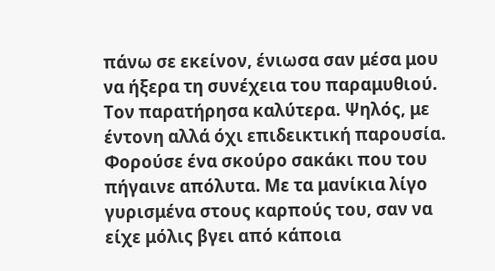πάνω σε εκείνον, ένιωσα σαν μέσα μου να ήξερα τη συνέχεια του παραμυθιού. Τον παρατήρησα καλύτερα. Ψηλός, με έντονη αλλά όχι επιδεικτική παρουσία. Φορούσε ένα σκούρο σακάκι που του πήγαινε απόλυτα. Mε τα μανίκια λίγο γυρισμένα στους καρπούς του, σαν να είχε μόλις βγει από κάποια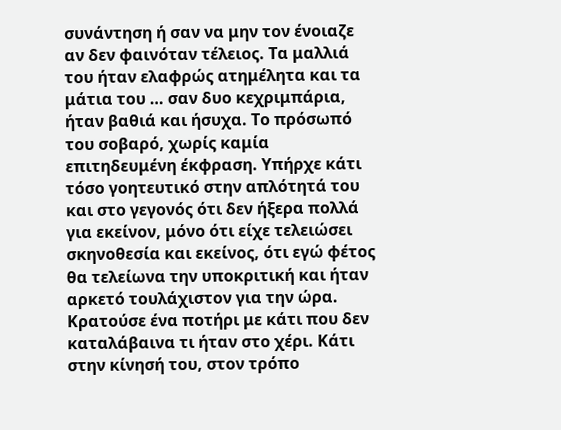συνάντηση ή σαν να μην τον ένοιαζε αν δεν φαινόταν τέλειος. Τα μαλλιά του ήταν ελαφρώς ατημέλητα και τα μάτια του … σαν δυο κεχριμπάρια, ήταν βαθιά και ήσυχα. Το πρόσωπό του σοβαρό, χωρίς καμία επιτηδευμένη έκφραση. Υπήρχε κάτι τόσο γοητευτικό στην απλότητά του και στο γεγονός ότι δεν ήξερα πολλά για εκείνον, μόνο ότι είχε τελειώσει σκηνοθεσία και εκείνος, ότι εγώ φέτος θα τελείωνα την υποκριτική και ήταν αρκετό τουλάχιστον για την ώρα.
Κρατούσε ένα ποτήρι με κάτι που δεν καταλάβαινα τι ήταν στο χέρι. Κάτι στην κίνησή του, στον τρόπο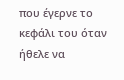που έγερνε το κεφάλι του όταν ήθελε να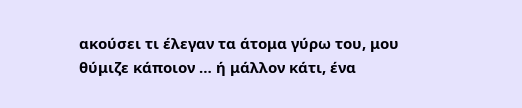ακούσει τι έλεγαν τα άτομα γύρω του, μου θύμιζε κάποιον … ή μάλλον κάτι, ένα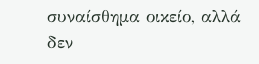συναίσθημα οικείο, αλλά δεν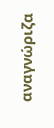αναγνώριζα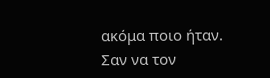ακόμα ποιο ήταν. Σαν να τον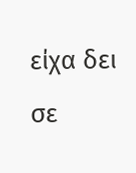είχα δει σε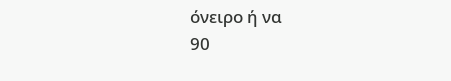όνειρο ή να
90